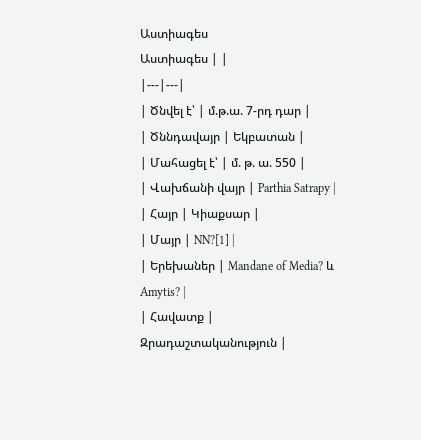Աստիագես
Աստիագես | |
|---|---|
| Ծնվել է՝ | մ.թ.ա. 7-րդ դար |
| Ծննդավայր | Եկբատան |
| Մահացել է՝ | մ. թ. ա. 550 |
| Վախճանի վայր | Parthia Satrapy |
| Հայր | Կիաքսար |
| Մայր | NN?[1] |
| Երեխաներ | Mandane of Media? և Amytis? |
| Հավատք | Զրադաշտականություն |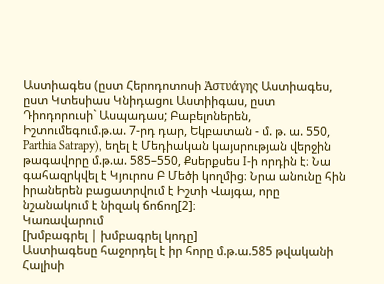Աստիագես (ըստ Հերոդոտոսի Ἀστυάγης Աստիագես, ըստ Կտեսիաս Կնիդացու Աստիիգաս, ըստ Դիոդորուսի` Ասպադաս; Բաբելոներեն, Իշտումեգում.թ.ա. 7-րդ դար, Եկբատան - մ. թ. ա. 550, Parthia Satrapy), եղել է Մեդիական կայսրության վերջին թագավորը մ.թ.ա. 585–550, Քսերքսես I-ի որդին է։ Նա գահազրկվել է Կյուրոս Բ Մեծի կողմից։ Նրա անունը հին իրաներեն բացատրվում է Իշտի Վայգա, որը նշանակում է նիզակ ճոճող[2]։
Կառավարում
[խմբագրել | խմբագրել կոդը]
Աստիագեսը հաջորդել է իր հորը մ.թ.ա.585 թվականի Հալիսի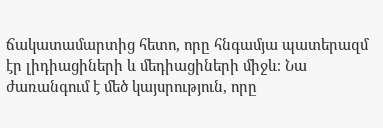ճակատամարտից հետո, որը հնգամյա պատերազմ էր լիդիացիների և մեդիացիների միջև։ Նա ժառանգում է մեծ կայսրություն, որը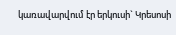կառավարվում էր երկուսի` Կրեսոսի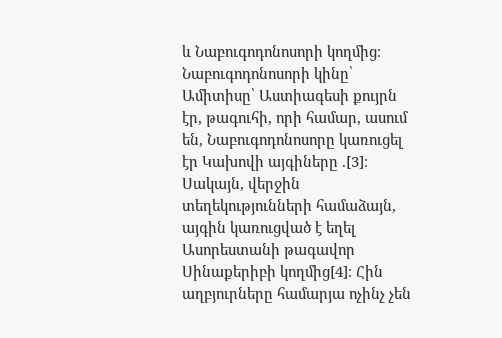և Նաբուգոդոնոսորի կողմից։ Նաբուգոդոնոսորի կինը՝ Ամիտիսը՝ Աստիագեսի քույրն էր, թագուհի, որի համար, ասում են, Նաբուգոդոնոսորը կառուցել էր Կախովի այգիները .[3]։
Սակայն, վերջին տեղեկությունների համաձայն, այգին կառուցված է եղել Ասորեստանի թագավոր Սինաքերիբի կողմից[4]։ Հին աղբյուրները համարյա ոչինչ չեն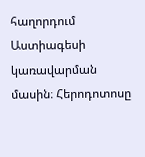հաղորդում Աստիագեսի կառավարման մասին։ Հերոդոտոսը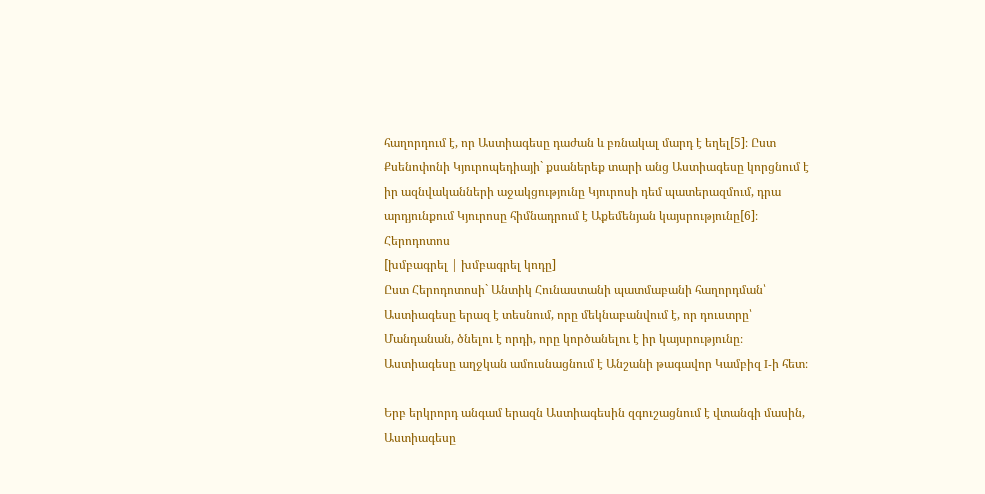հաղորդում է, որ Աստիագեսը դաժան և բռնակալ մարդ է եղել[5]։ Ըստ Քսենոփոնի Կյուրոպեդիայի` քսաներեք տարի անց Աստիագեսը կորցնում է իր ազնվականների աջակցությունը Կյուրոսի դեմ պատերազմում, դրա արդյունքում Կյուրոսը հիմնադրում է Աքեմենյան կայսրությունը[6]։
Հերոդոտոս
[խմբագրել | խմբագրել կոդը]
Ըստ Հերոդոտոսի` Անտիկ Հունաստանի պատմաբանի հաղորդման՝ Աստիագեսը երազ է տեսնում, որը մեկնաբանվում է, որ դուստրը՝ Մանդանան, ծնելու է որդի, որը կործանելու է իր կայսրությունը։
Աստիագեսը աղջկան ամուսնացնում է Անշանի թագավոր Կամբիզ I-ի հետ։

Երբ երկրորդ անգամ երազն Աստիագեսին զգուշացնում է վտանգի մասին, Աստիագեսը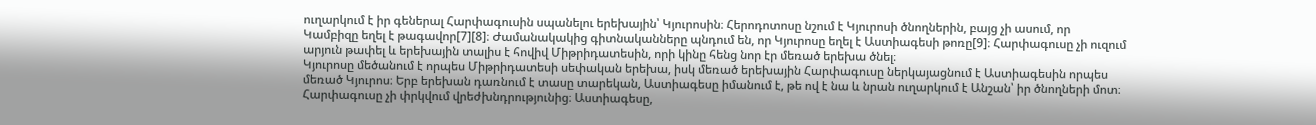ուղարկում է իր գեներալ Հարփագուսին սպանելու երեխային՝ Կյուրոսին։ Հերոդոտոսը նշում է Կյուրոսի ծնողներին, բայց չի ասում, որ Կամբիզը եղել է թագավոր[7][8]։ Ժամանակակից գիտնականները պնդում են, որ Կյուրոսը եղել է Աստիագեսի թոռը[9]։ Հարփագուսը չի ուզում արյուն թափել և երեխային տալիս է հովիվ Միթրիդատեսին, որի կինը հենց նոր էր մեռած երեխա ծնել։
Կյուրոսը մեծանում է որպես Միթրիդատեսի սեփական երեխա, իսկ մեռած երեխային Հարփագուսը ներկայացնում է Աստիագեսին որպես մեռած Կյուրոս։ Երբ երեխան դառնում է տասը տարեկան, Աստիագեսը իմանում է, թե ով է նա և նրան ուղարկում է Անշան՝ իր ծնողների մոտ։ Հարփագուսը չի փրկվում վրեժխնդրությունից։ Աստիագեսը,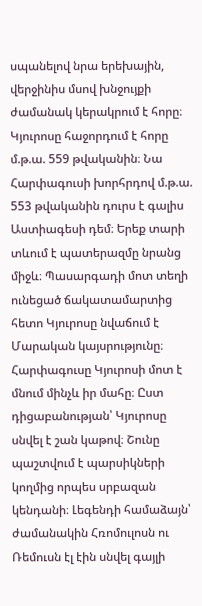սպանելով նրա երեխային, վերջինիս մսով խնջույքի ժամանակ կերակրում է հորը։
Կյուրոսը հաջորդում է հորը մ.թ.ա. 559 թվականին։ Նա Հարփագուսի խորհրդով մ.թ.ա. 553 թվականին դուրս է գալիս Աստիագեսի դեմ։ Երեք տարի տևում է պատերազմը նրանց միջև։ Պասարգադի մոտ տեղի ունեցած ճակատամարտից հետո Կյուրոսը նվաճում է Մարական կայսրությունը։
Հարփագուսը Կյուրոսի մոտ է մնում մինչև իր մահը։ Ըստ դիցաբանության՝ Կյուրոսը սնվել է շան կաթով։ Շունը պաշտվում է պարսիկների կողմից որպես սրբազան կենդանի։ Լեգենդի համաձայն՝ ժամանակին Հռոմուլոսն ու Ռեմուսն էլ էին սնվել գայլի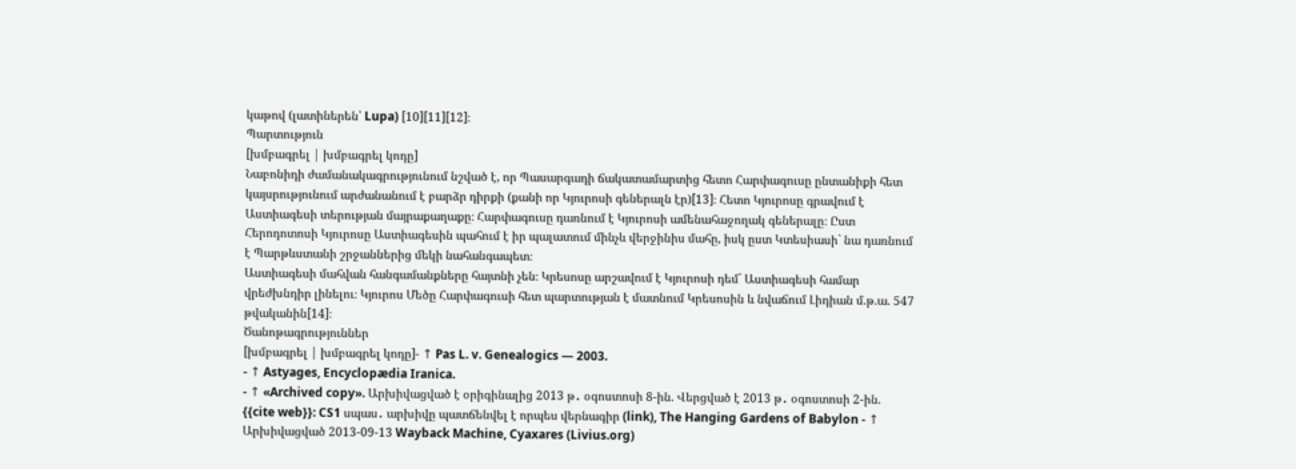կաթով (լատիներեն՝ Lupa) [10][11][12]։
Պարտություն
[խմբագրել | խմբագրել կոդը]
Նաբոնիդի ժամանակագրությունում նշված է, որ Պասարգադի ճակատամարտից հետո Հարփագուսը ընտանիքի հետ կայսրությունում արժանանում է բարձր դիրքի (քանի որ Կյուրոսի գեներալն էր)[13]։ Հետո Կյուրոսը գրավում է Աստիագեսի տերության մայրաքաղաքը։ Հարփագուսը դառնում է Կյուրոսի ամենահաջողակ գեներալը։ Ըստ Հերոդոտոսի Կյուրոսը Աստիագեսին պահում է իր պալատում մինչև վերջինիս մահը, իսկ ըստ Կտեսիասի` նա դառնում է Պարթևստանի շրջաններից մեկի նահանգապետ։
Աստիագեսի մահվան հանգամանքները հայտնի չեն։ Կրեսոսը արշավում է Կյուրոսի դեմ` Աստիագեսի համար վրեժխնդիր լինելու։ Կյուրոս Մեծը Հարփագուսի հետ պարտության է մատնում Կրեսոսին և նվաճում Լիդիան մ.թ.ա. 547 թվականին[14]։
Ծանոթագրություններ
[խմբագրել | խմբագրել կոդը]- ↑ Pas L. v. Genealogics — 2003.
- ↑ Astyages, Encyclopædia Iranica.
- ↑ «Archived copy». Արխիվացված է օրիգինալից 2013 թ․ օգոստոսի 8-ին. Վերցված է 2013 թ․ օգոստոսի 2-ին.
{{cite web}}: CS1 սպաս․ արխիվը պատճենվել է որպես վերնագիր (link), The Hanging Gardens of Babylon - ↑ Արխիվացված 2013-09-13 Wayback Machine, Cyaxares (Livius.org)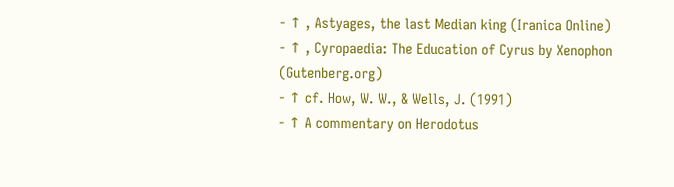- ↑ , Astyages, the last Median king (Iranica Online)
- ↑ , Cyropaedia: The Education of Cyrus by Xenophon (Gutenberg.org)
- ↑ cf. How, W. W., & Wells, J. (1991)
- ↑ A commentary on Herodotus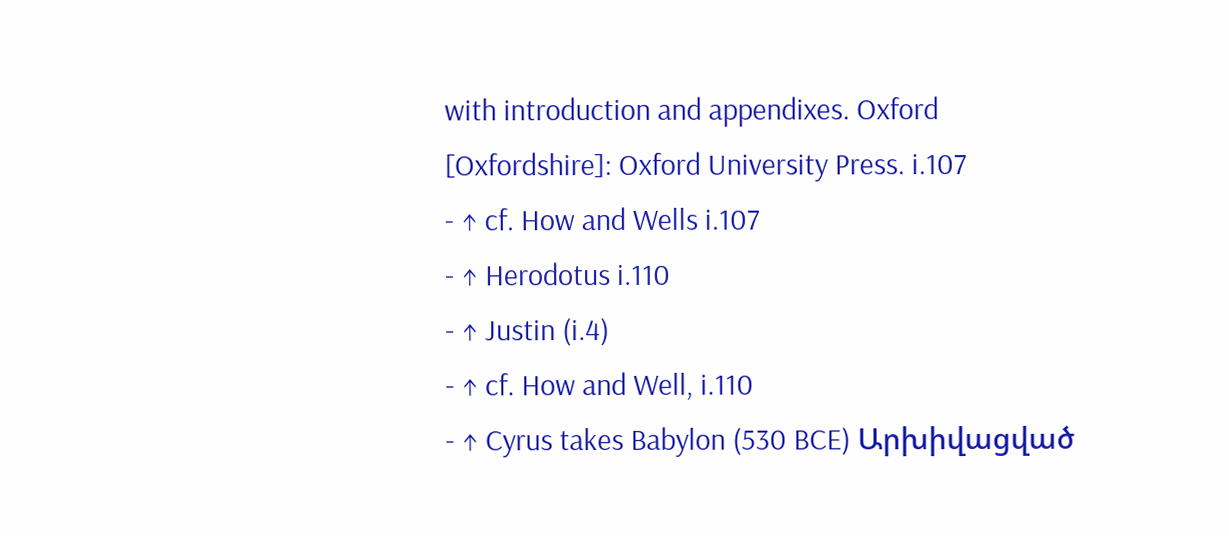with introduction and appendixes. Oxford [Oxfordshire]: Oxford University Press. i.107
- ↑ cf. How and Wells i.107
- ↑ Herodotus i.110
- ↑ Justin (i.4)
- ↑ cf. How and Well, i.110
- ↑ Cyrus takes Babylon (530 BCE) Արխիվացված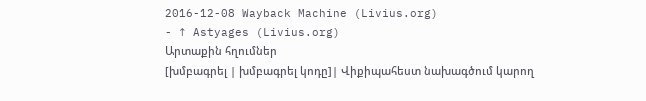2016-12-08 Wayback Machine (Livius.org)
- ↑ Astyages (Livius.org)
Արտաքին հղումներ
[խմբագրել | խմբագրել կոդը]| Վիքիպահեստ նախագծում կարող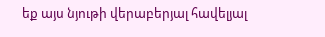եք այս նյութի վերաբերյալ հավելյալ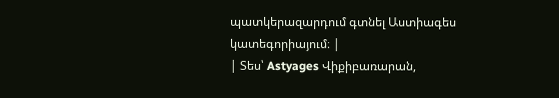պատկերազարդում գտնել Աստիագես կատեգորիայում։ |
| Տես՝ Astyages Վիքիբառարան,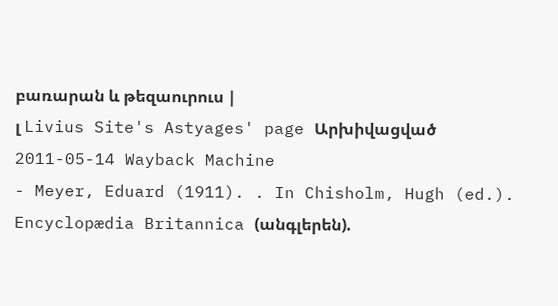բառարան և թեզաուրուս |
լ Livius Site's Astyages' page Արխիվացված 2011-05-14 Wayback Machine
- Meyer, Eduard (1911). . In Chisholm, Hugh (ed.). Encyclopædia Britannica (անգլերեն).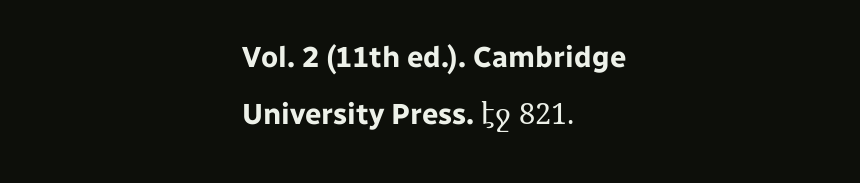Vol. 2 (11th ed.). Cambridge University Press. էջ 821.